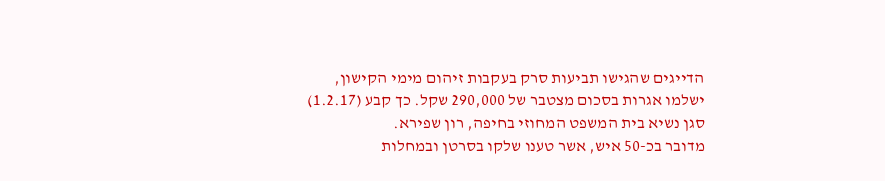הדייגים שהגישו תביעות סרק בעקבות זיהום מימי הקישון, ישלמו אגרות בסכום מצטבר של 290,000 שקל. כך קבע (1.2.17) סגן נשיא בית המשפט המחוזי בחיפה, רון שפירא.
מדובר בכ-50 איש, אשר טענו שלקו בסרטן ובמחלות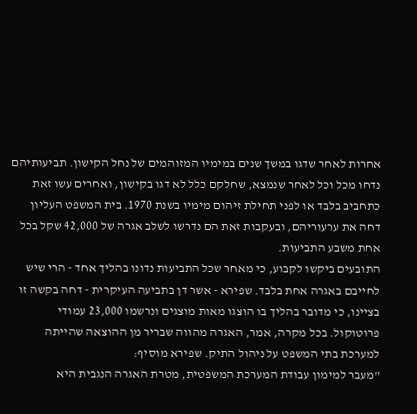אחרות לאחר שדגו במשך שנים במימיו המזוהמים של נחל הקישון. תביעותיהם נדחו מכל וכל לאחר שנמצא, שחלקם כלל לא דגו בקישון, ואחרים עשו זאת כתחביב בלבד או לפני תחילת זיהום מימיו בשנת 1970. בית המשפט העליון דחה את ערעוריהם, ובעקבות זאת הם נדרשו לשלב אגרה של 42,000 שקל בכל אחת משבע התביעות.
התובעים ביקשו לקבוע, כי מאחר שכל התביעות נדונו בהליך אחד - הרי שיש לחייבם באגרה אחת בלבד. שפירא - אשר דן בתביעה העיקרית - דחה בקשה זו בציינו, כי מדובר בהליך בו הוצגו מאות מוצגים ונרשמו 23,000 עמודי פרוטוקול. בכל מקרה, אמר, האגרה מהווה שבריר מן ההוצאה שהייתה למערכת בתי המשפט על ניהול התיק. שפירא מוסיף:
"מעבר למימון עבודת המערכת המשפטית, מטרת האגרה הנגבית היא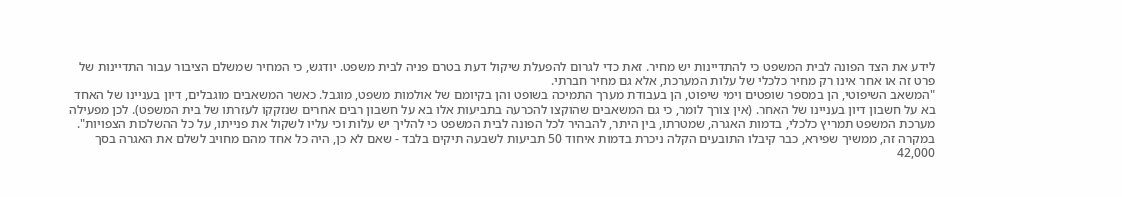לידע את הצד הפונה לבית המשפט כי להתדיינות יש מחיר. זאת כדי לגרום להפעלת שיקול דעת בטרם פניה לבית משפט. יודגש, כי המחיר שמשלם הציבור עבור התדיינות של פרט זה או אחר אינו רק מחיר כלכלי של עלות המערכת, אלא גם מחיר חברתי.
"המשאב השיפוטי, הן במספר שופטים וימי שיפוט, הן בעבודת מערך התמיכה בשופט והן בקיומם של אולמות משפט, מוגבל. כאשר המשאבים מוגבלים, דיון בעניינו של האחד בא על חשבון דיון בעניינו של האחר. (אין צורך לומר, כי גם המשאבים שהוקצו להכרעה בתביעות אלו בא על חשבון רבים אחרים שנזקקו לעזרתו של בית המשפט). לכן מפעילה מערכת המשפט תמריץ כלכלי, בדמות האגרה, שמטרתו, בין היתר, להבהיר לכל הפונה לבית המשפט כי להליך יש עלות וכי עליו לשקול את פנייתו, על כל ההשלכות הצפויות".
במקרה זה, ממשיך שפירא, כבר קיבלו התובעים הקלה ניכרת בדמות איחוד 50 תביעות לשבעה תיקים בלבד - שאם לא כן, היה כל אחד מהם מחויב לשלם את האגרה בסך 42,000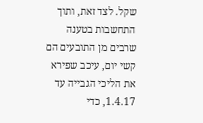שקל. לצד זאת, ותוך התחשבות בטענה שרבים מן התובעים הם קשי יום, עיכב שפירא את הליכי הגבייה עד 1.4.17, כדי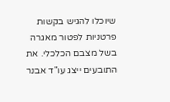שיוכלו להגיש בקשות פרטניות לפטור מאגרה בשל מצבם הכלכלי. את התובעים ייצג עו"ד אבנר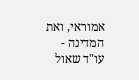אמוראי, ואת המדינה - עו"ד שאול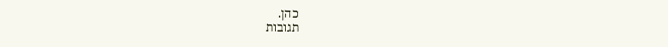כהן.
תגובות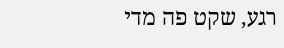רגע, שקט פה מדי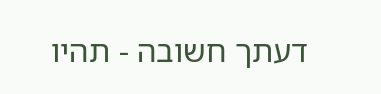דעתך חשובה - תהיו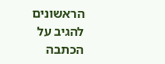הראשונים להגיב על הכתבה